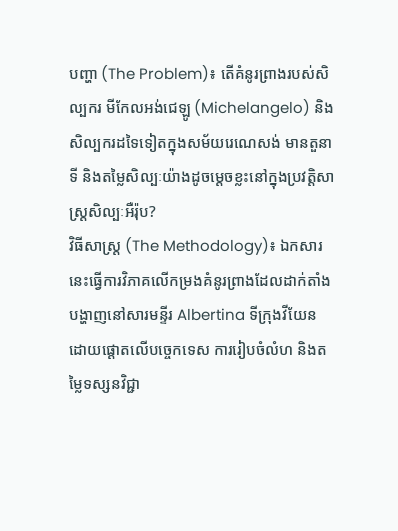បញ្ហា (The Problem)៖ តើគំនូរព្រាងរបស់សិល្បករ មីកែលអង់ជេឡូ (Michelangelo) និងសិល្បករដទៃទៀតក្នុងសម័យរេណេសង់ មានតួនាទី និងតម្លៃសិល្បៈយ៉ាងដូចម្តេចខ្លះនៅក្នុងប្រវត្តិសាស្ត្រសិល្បៈអឺរ៉ុប?
វិធីសាស្ត្រ (The Methodology)៖ ឯកសារនេះធ្វើការវិភាគលើកម្រងគំនូរព្រាងដែលដាក់តាំងបង្ហាញនៅសារមន្ទីរ Albertina ទីក្រុងវីយែន ដោយផ្តោតលើបច្ចេកទេស ការរៀបចំលំហ និងតម្លៃទស្សនវិជ្ជា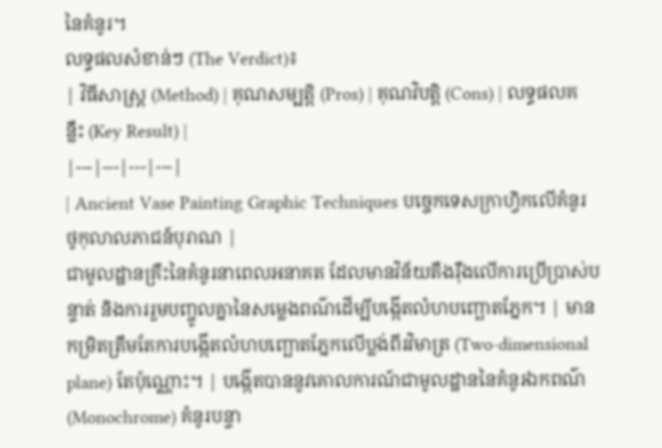នៃគំនូរ។
លទ្ធផលសំខាន់ៗ (The Verdict)៖
| វិធីសាស្ត្រ (Method) | គុណសម្បត្តិ (Pros) | គុណវិបត្តិ (Cons) | លទ្ធផលគន្លឹះ (Key Result) |
|---|---|---|---|
| Ancient Vase Painting Graphic Techniques បច្ចេកទេសក្រាហ្វិកលើគំនូរថូកុលាលភាជន៍បុរាណ |
ជាមូលដ្ឋានគ្រឹះនៃគំនូរនាពេលអនាគត ដែលមានវិន័យតឹងរ៉ឹងលើការប្រើប្រាស់បន្ទាត់ និងការរួមបញ្ចូលគ្នានៃសម្លេងពណ៌ដើម្បីបង្កើតលំហបញ្ឆោតភ្នែក។ | មានកម្រិតត្រឹមតែការបង្កើតលំហបញ្ឆោតភ្នែកលើប្លង់ពីរវិមាត្រ (Two-dimensional plane) តែប៉ុណ្ណោះ។ | បង្កើតបាននូវគោលការណ៍ជាមូលដ្ឋាននៃគំនូរឯកពណ៌ (Monochrome) គំនូរបន្ទា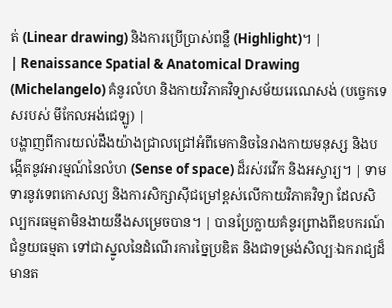ត់ (Linear drawing) និងការប្រើប្រាស់ពន្លឺ (Highlight)។ |
| Renaissance Spatial & Anatomical Drawing (Michelangelo) គំនូរលំហ និងកាយវិភាគវិទ្យាសម័យរេណេសង់ (បច្ចេកទេសរបស់ មីកែលអង់ជេឡូ) |
បង្ហាញពីការយល់ដឹងយ៉ាងជ្រាលជ្រៅអំពីមេកានិចនៃរាងកាយមនុស្ស និងបង្កើតនូវអារម្មណ៍នៃលំហ (Sense of space) ដ៏រស់រវើក និងអស្ចារ្យ។ | ទាមទារនូវទេពកោសល្យ និងការសិក្សាស៊ីជម្រៅខ្ពស់លើកាយវិភាគវិទ្យា ដែលសិល្បករធម្មតាមិនងាយនឹងសម្រេចបាន។ | បានប្រែក្លាយគំនូរព្រាងពីឧបករណ៍ជំនួយធម្មតា ទៅជាស្នូលនៃដំណើរការច្នៃប្រឌិត និងជាទម្រង់សិល្បៈឯករាជ្យដ៏មានត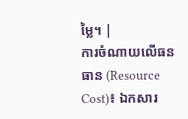ម្លៃ។ |
ការចំណាយលើធនធាន (Resource Cost)៖ ឯកសារ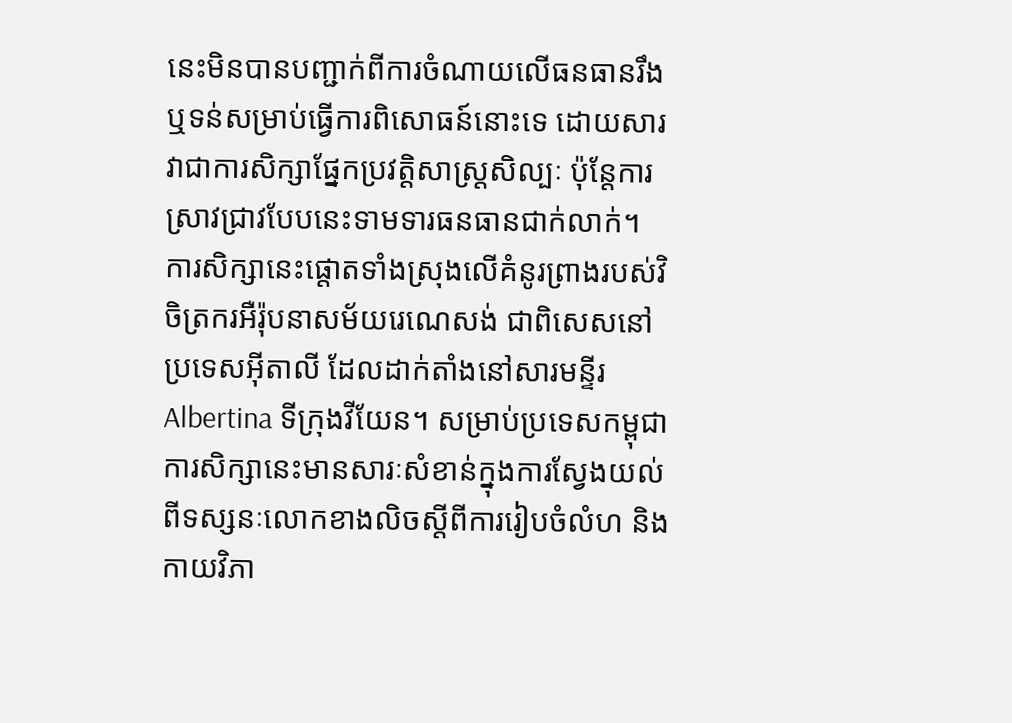នេះមិនបានបញ្ជាក់ពីការចំណាយលើធនធានរឹង ឬទន់សម្រាប់ធ្វើការពិសោធន៍នោះទេ ដោយសារវាជាការសិក្សាផ្នែកប្រវត្តិសាស្ត្រសិល្បៈ ប៉ុន្តែការស្រាវជ្រាវបែបនេះទាមទារធនធានជាក់លាក់។
ការសិក្សានេះផ្តោតទាំងស្រុងលើគំនូរព្រាងរបស់វិចិត្រករអឺរ៉ុបនាសម័យរេណេសង់ ជាពិសេសនៅប្រទេសអ៊ីតាលី ដែលដាក់តាំងនៅសារមន្ទីរ Albertina ទីក្រុងវីយែន។ សម្រាប់ប្រទេសកម្ពុជា ការសិក្សានេះមានសារៈសំខាន់ក្នុងការស្វែងយល់ពីទស្សនៈលោកខាងលិចស្តីពីការរៀបចំលំហ និងកាយវិភា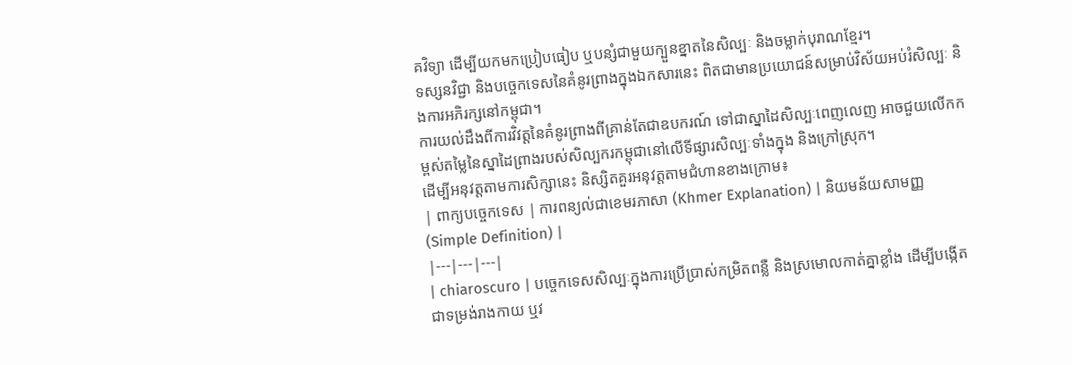គវិទ្យា ដើម្បីយកមកប្រៀបធៀប ឬបន្សំជាមួយក្បួនខ្នាតនៃសិល្បៈ និងចម្លាក់បុរាណខ្មែរ។
ទស្សនវិជ្ជា និងបច្ចេកទេសនៃគំនូរព្រាងក្នុងឯកសារនេះ ពិតជាមានប្រយោជន៍សម្រាប់វិស័យអប់រំសិល្បៈ និងការអភិរក្សនៅកម្ពុជា។
ការយល់ដឹងពីការវិវត្តនៃគំនូរព្រាងពីគ្រាន់តែជាឧបករណ៍ ទៅជាស្នាដៃសិល្បៈពេញលេញ អាចជួយលើកកម្ពស់តម្លៃនៃស្នាដៃព្រាងរបស់សិល្បករកម្ពុជានៅលើទីផ្សារសិល្បៈទាំងក្នុង និងក្រៅស្រុក។
ដើម្បីអនុវត្តតាមការសិក្សានេះ និស្សិតគួរអនុវត្តតាមជំហានខាងក្រោម៖
| ពាក្យបច្ចេកទេស | ការពន្យល់ជាខេមរភាសា (Khmer Explanation) | និយមន័យសាមញ្ញ (Simple Definition) |
|---|---|---|
| chiaroscuro | បច្ចេកទេសសិល្បៈក្នុងការប្រើប្រាស់កម្រិតពន្លឺ និងស្រមោលកាត់គ្នាខ្លាំង ដើម្បីបង្កើតជាទម្រង់រាងកាយ ឬវ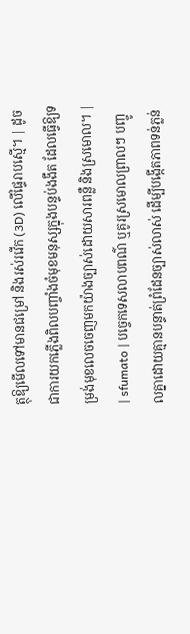ត្ថុឱ្យមើលទៅមានជម្រៅ និងរស់រវើក (3D) លើផ្ទៃរាបស្មើ។ | ដូចជាការយកភ្លើងពិលបញ្ចាំងចំមុខមនុស្សក្នុងបន្ទប់ងងឹត ដែលធ្វើឱ្យទម្រង់មុខលេចចេញមកយ៉ាងច្បាស់ដោយសារពន្លឺ និងស្រមោល។ |
| sfumato | បច្ចេកទេសលាបពណ៌ ឬគូរស្រមោលព្រាលៗ បញ្ចូលគ្នាដោយគ្មានបន្ទាត់ព្រំដែនច្បាស់លាស់ ដើម្បីបង្កើតភាពទន់ភ្លន់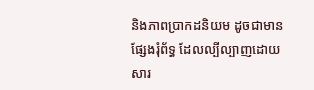និងភាពប្រាកដនិយម ដូចជាមានផ្សែងរុំព័ទ្ធ ដែលល្បីល្បាញដោយសារ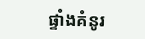ផ្ទាំងគំនូរ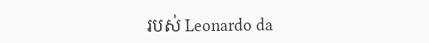របស់ Leonardo da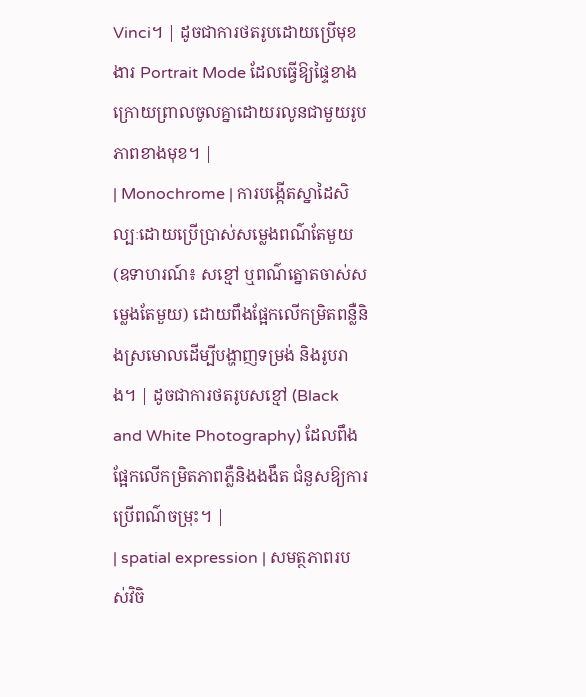Vinci។ | ដូចជាការថតរូបដោយប្រើមុខងារ Portrait Mode ដែលធ្វើឱ្យផ្ទៃខាងក្រោយព្រាលចូលគ្នាដោយរលូនជាមួយរូបភាពខាងមុខ។ |
| Monochrome | ការបង្កើតស្នាដៃសិល្បៈដោយប្រើប្រាស់សម្លេងពណ៌តែមួយ (ឧទាហរណ៍៖ សខ្មៅ ឬពណ៌ត្នោតចាស់សម្លេងតែមួយ) ដោយពឹងផ្អែកលើកម្រិតពន្លឺនិងស្រមោលដើម្បីបង្ហាញទម្រង់ និងរូបរាង។ | ដូចជាការថតរូបសខ្មៅ (Black and White Photography) ដែលពឹងផ្អែកលើកម្រិតភាពភ្លឺនិងងងឹត ជំនួសឱ្យការប្រើពណ៌ចម្រុះ។ |
| spatial expression | សមត្ថភាពរបស់វិចិ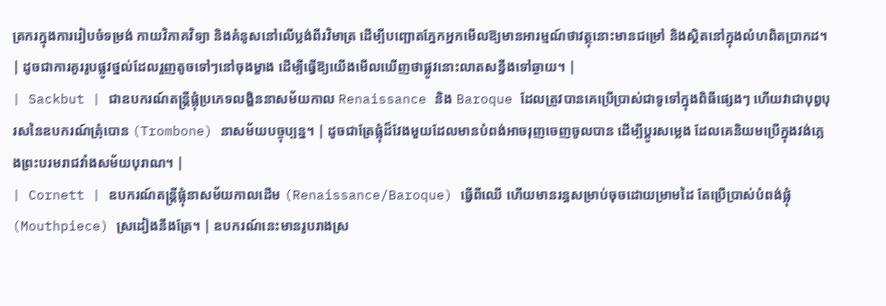ត្រករក្នុងការរៀបចំទម្រង់ កាយវិភាគវិទ្យា និងគំនូសនៅលើប្លង់ពីរវិមាត្រ ដើម្បីបញ្ឆោតភ្នែកអ្នកមើលឱ្យមានអារម្មណ៍ថាវត្ថុនោះមានជម្រៅ និងស្ថិតនៅក្នុងលំហពិតប្រាកដ។ | ដូចជាការគូររូបផ្លូវថ្នល់ដែលរួញតូចទៅៗនៅចុងម្ខាង ដើម្បីធ្វើឱ្យយើងមើលឃើញថាផ្លូវនោះលាតសន្ធឹងទៅឆ្ងាយ។ |
| Sackbut | ជាឧបករណ៍តន្ត្រីផ្លុំប្រភេទលង្ហិននាសម័យកាល Renaissance និង Baroque ដែលត្រូវបានគេប្រើប្រាស់ជាទូទៅក្នុងពិធីផ្សេងៗ ហើយវាជាបុព្វបុរសនៃឧបករណ៍ត្រុំបោន (Trombone) នាសម័យបច្ចុប្បន្ន។ | ដូចជាត្រែផ្លុំដ៏វែងមួយដែលមានបំពង់អាចរុញចេញចូលបាន ដើម្បីប្តូរសម្លេង ដែលគេនិយមប្រើក្នុងវង់ភ្លេងព្រះបរមរាជវាំងសម័យបុរាណ។ |
| Cornett | ឧបករណ៍តន្ត្រីផ្លុំនាសម័យកាលដើម (Renaissance/Baroque) ធ្វើពីឈើ ហើយមានរន្ធសម្រាប់ចុចដោយម្រាមដៃ តែប្រើប្រាស់បំពង់ផ្លុំ (Mouthpiece) ស្រដៀងនឹងត្រែ។ | ឧបករណ៍នេះមានរូបរាងស្រ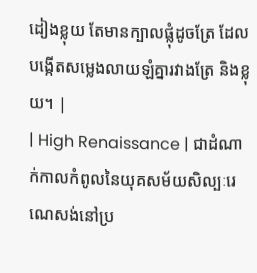ដៀងខ្លុយ តែមានក្បាលផ្លុំដូចត្រែ ដែលបង្កើតសម្លេងលាយឡំគ្នារវាងត្រែ និងខ្លុយ។ |
| High Renaissance | ជាដំណាក់កាលកំពូលនៃយុគសម័យសិល្បៈរេណេសង់នៅប្រ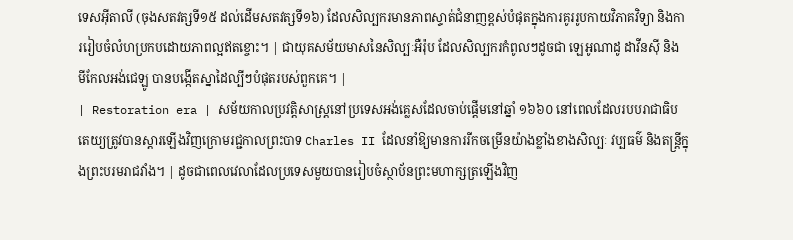ទេសអ៊ីតាលី (ចុងសតវត្សទី១៥ ដល់ដើមសតវត្សទី១៦) ដែលសិល្បករមានភាពស្ទាត់ជំនាញខ្ពស់បំផុតក្នុងការគូររូបកាយវិភាគវិទ្យា និងការរៀបចំលំហប្រកបដោយភាពល្អឥតខ្ចោះ។ | ជាយុគសម័យមាសនៃសិល្បៈអឺរ៉ុប ដែលសិល្បករកំពូលៗដូចជា ឡេអូណាដូ ដាវីនស៊ី និង មីកែលអង់ជេឡូ បានបង្កើតស្នាដៃល្បីៗបំផុតរបស់ពួកគេ។ |
| Restoration era | សម័យកាលប្រវត្តិសាស្ត្រនៅប្រទេសអង់គ្លេសដែលចាប់ផ្តើមនៅឆ្នាំ ១៦៦០ នៅពេលដែលរបបរាជាធិបតេយ្យត្រូវបានស្តារឡើងវិញក្រោមរជ្ជកាលព្រះបាទ Charles II ដែលនាំឱ្យមានការរីកចម្រើនយ៉ាងខ្លាំងខាងសិល្បៈ វប្បធម៌ និងតន្ត្រីក្នុងព្រះបរមរាជវាំង។ | ដូចជាពេលវេលាដែលប្រទេសមួយបានរៀបចំស្ថាប័នព្រះមហាក្សត្រឡើងវិញ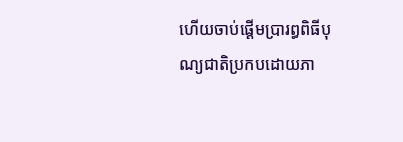ហើយចាប់ផ្តើមប្រារព្ធពិធីបុណ្យជាតិប្រកបដោយភា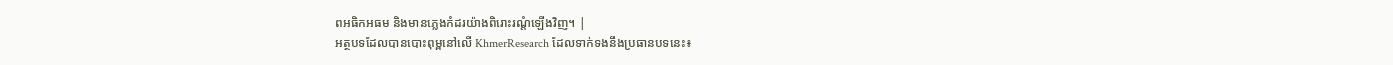ពអធិកអធម និងមានភ្លេងកំដរយ៉ាងពិរោះរណ្តំឡើងវិញ។ |
អត្ថបទដែលបានបោះពុម្ពនៅលើ KhmerResearch ដែលទាក់ទងនឹងប្រធានបទនេះ៖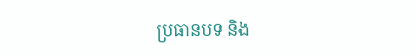ប្រធានបទ និង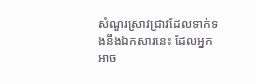សំណួរស្រាវជ្រាវដែលទាក់ទងនឹងឯកសារនេះ ដែលអ្នកអាច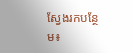ស្វែងរកបន្ថែម៖